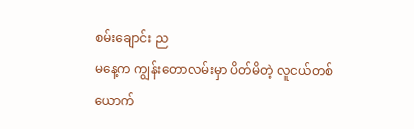စမ်းချောင်း ည
မနေ့က ကျွန်းတောလမ်းမှာ ပိတ်မိတဲ့ လူငယ်တစ်ယောက်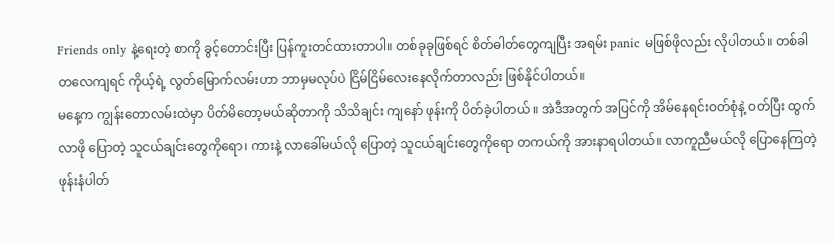Friends only နဲ့ရေးတဲ့ စာကို ခွင့်တောင်းပြီး ပြန်ကူးတင်ထားတာပါ။ တစ်ခုခုဖြစ်ရင် စိတ်ဓါတ်တွေကျပြီး အရမ်း panic မဖြစ်ဖိုလည်း လိုပါတယ်။ တစ်ခါတလေကျရင် ကိုယ့်ရဲ့ လွတ်မြောက်လမ်းဟာ ဘာမှမလုပ်ပဲ ငြိမ်ငြိမ်လေးနေလိုက်တာလည်း ဖြစ်နိုင်ပါတယ်။
မနေ့က ကျွန်းတောလမ်းထဲမှာ ပိတ်မိတော့မယ်ဆိုတာကို သိသိချင်း ကျနော် ဖုန်းကို ပိတ်ခဲ့ပါတယ် ။ အဲဒီအတွက် အပြင်ကို အိမ်နေရင်းဝတ်စုံနဲ့ ဝတ်ပြီး ထွက်လာဖို ပြောတဲ့ သူငယ်ချင်းတွေကိုရော၊ ကားနဲ့ လာခေါ်မယ်လို ပြောတဲ့ သူငယ်ချင်းတွေကိုရော တကယ်ကို အားနာရပါတယ်။ လာကူညီမယ်လို ပြောနေကြတဲ့ ဖုန်းနံပါတ်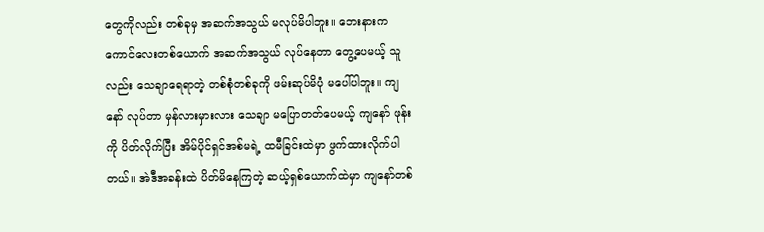တွေကိုလည်း တစ်ခုမှ အဆက်အသွယ် မလုပ်မိပါဘူး။ ဘေးနားက ကောင်လေးတစ်ယောက် အဆက်အသွယ် လုပ်နေတာ တွေ့ပေမယ့် သူလည်း သေချာရေရာတဲ့ တစ်စုံတစ်ခုကို ဖမ်းဆုပ်မိပုံ မပေါ်ပါဘူး။ ကျနော် လုပ်တာ မှန်လားမှားလား သေချာ မပြောတတ်ပေမယ့် ကျနော် ဖုန်းကို ပိတ်လိုက်ပြီး အိမ်ပိုင်ရှင်အစ်မရဲ့ ထမီခြင်းထဲမှာ ဖွက်ထားလိုက်ပါတယ်။ အဲဒီအခန်းထဲ ပိတ်မိနေကြတဲ့ ဆယ့်ရှစ်ယောက်ထဲမှာ ကျနော်တစ်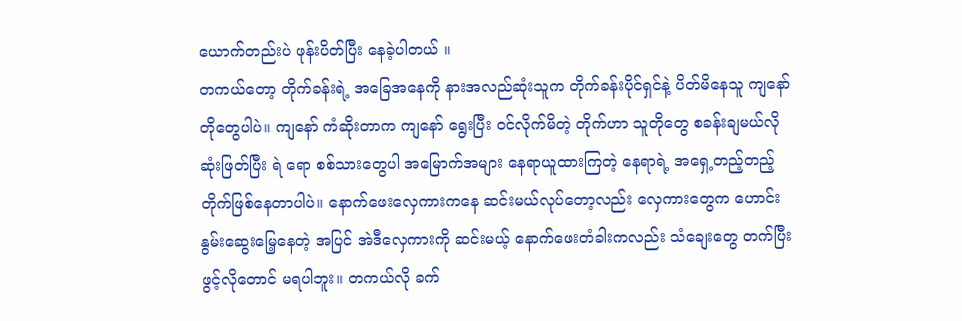ယောက်တည်းပဲ ဖုန်းပိတ်ပြီး နေခဲ့ပါတယ် ။
တကယ်တော့ တိုက်ခန်းရဲ့ အခြေအနေကို နားအလည်ဆုံးသူက တိုက်ခန်းပိုင်ရှင်နဲ့ ပိတ်မိနေသူ ကျနော်တိုတွေပါပဲ။ ကျနော် ကံဆိုးတာက ကျနော် ရွေးပြီး ဝင်လိုက်မိတဲ့ တိုက်ဟာ သူတိုတွေ စခန်းချမယ်လို ဆုံးဖြတ်ပြီး ရဲ ရော စစ်သားတွေပါ အမြောက်အများ နေရာယူထားကြတဲ့ နေရာရဲ့ အရှေ့တည့်တည့် တိုက်ဖြစ်နေတာပါပဲ။ နောက်ဖေးလှေကားကနေ ဆင်းမယ်လုပ်တော့လည်း လှေကားတွေက ဟောင်းနွမ်းဆွေးမြေ့နေတဲ့ အပြင် အဲဒီလှေကားကို ဆင်းမယ့် နောက်ဖေးတံခါးကလည်း သံချေးတွေ တက်ပြီး ဖွင့်လိုတောင် မရပါဘူး။ တကယ်လို ခက်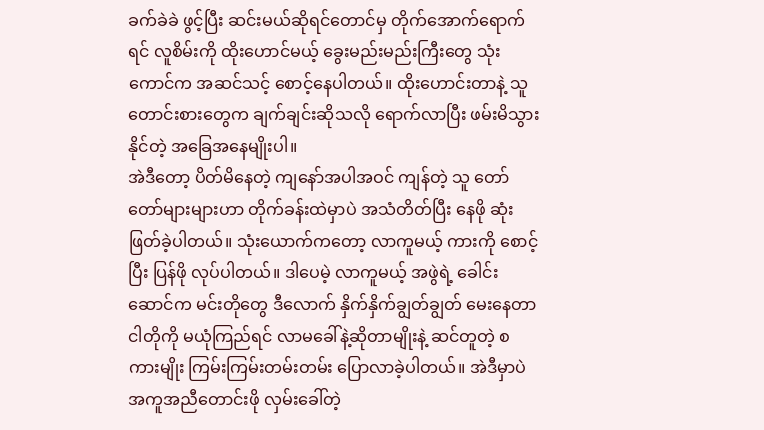ခက်ခဲခဲ ဖွင့်ပြီး ဆင်းမယ်ဆိုရင်တောင်မှ တိုက်အောက်ရောက်ရင် လူစိမ်းကို ထိုးဟောင်မယ့် ခွေးမည်းမည်းကြီးတွေ သုံးကောင်က အဆင်သင့် စောင့်နေပါတယ်။ ထိုးဟောင်းတာနဲ့ သူတောင်းစားတွေက ချက်ချင်းဆိုသလို ရောက်လာပြီး ဖမ်းမိသွားနိုင်တဲ့ အခြေအနေမျိုးပါ။
အဲဒီတော့ ပိတ်မိနေတဲ့ ကျနော်အပါအဝင် ကျန်တဲ့ သူ တော်တော်များများဟာ တိုက်ခန်းထဲမှာပဲ အသံတိတ်ပြီး နေဖို ဆုံးဖြတ်ခဲ့ပါတယ်။ သုံးယောက်ကတော့ လာကူမယ့် ကားကို စောင့်ပြီး ပြန်ဖို လုပ်ပါတယ်။ ဒါပေမဲ့ လာကူမယ့် အဖွဲရဲ့ ခေါင်းဆောင်က မင်းတိုတွေ ဒီလောက် နှိက်နှိက်ချွတ်ချွတ် မေးနေတာ ငါတိုကို မယုံကြည်ရင် လာမခေါ်နဲ့ဆိုတာမျိုးနဲ့ ဆင်တူတဲ့ စကားမျိုး ကြမ်းကြမ်းတမ်းတမ်း ပြောလာခဲ့ပါတယ်။ အဲဒီမှာပဲ အကူအညီတောင်းဖို လှမ်းခေါ်တဲ့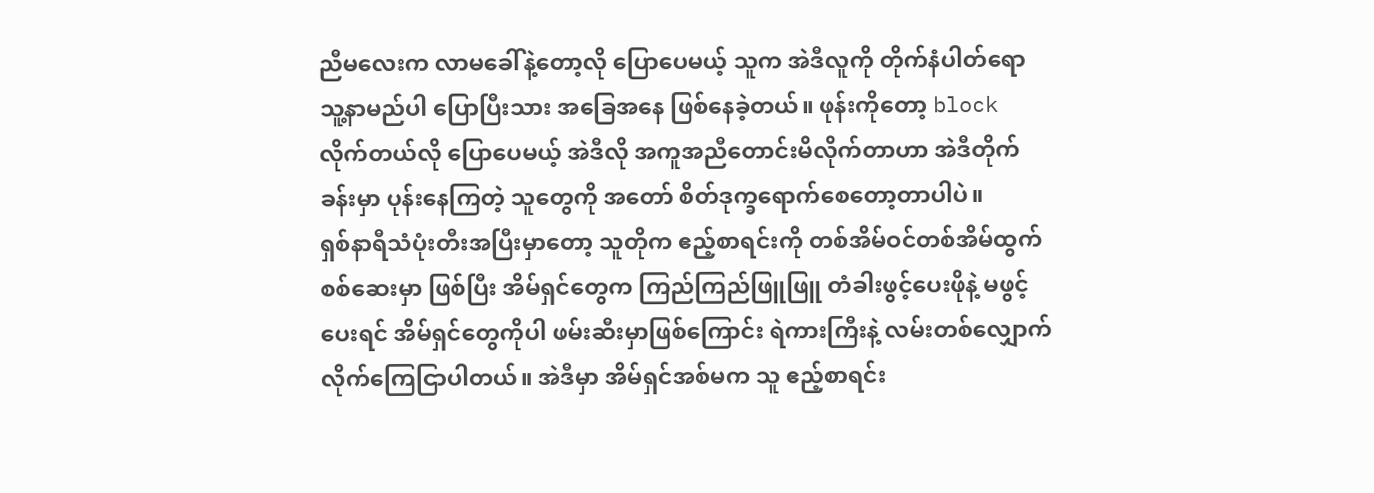ညီမလေးက လာမခေါ်နဲ့တော့လို ပြောပေမယ့် သူက အဲဒီလူကို တိုက်နံပါတ်ရော သူ့နာမည်ပါ ပြောပြီးသား အခြေအနေ ဖြစ်နေခဲ့တယ်။ ဖုန်းကိုတော့ block လိုက်တယ်လို ပြောပေမယ့် အဲဒီလို အကူအညီတောင်းမိလိုက်တာဟာ အဲဒီတိုက်ခန်းမှာ ပုန်းနေကြတဲ့ သူတွေကို အတော် စိတ်ဒုက္ခရောက်စေတော့တာပါပဲ။
ရှစ်နာရီသံပုံးတီးအပြီးမှာတော့ သူတိုက ဧည့်စာရင်းကို တစ်အိမ်ဝင်တစ်အိမ်ထွက် စစ်ဆေးမှာ ဖြစ်ပြီး အိမ်ရှင်တွေက ကြည်ကြည်ဖြူဖြူ တံခါးဖွင့်ပေးဖိုနဲ့ မဖွင့်ပေးရင် အိမ်ရှင်တွေကိုပါ ဖမ်းဆီးမှာဖြစ်ကြောင်း ရဲကားကြီးနဲ့ လမ်းတစ်လျှောက် လိုက်ကြေငြာပါတယ်။ အဲဒီမှာ အိမ်ရှင်အစ်မက သူ ဧည့်စာရင်း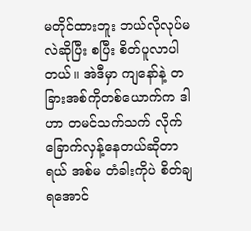မတိုင်ထားဘူး ဘယ်လိုလုပ်မလဲဆိုပြီး စပြီး စိတ်ပူလာပါတယ်။ အဲဒီမှာ ကျနော်နဲ့ တခြားအစ်ကိုတစ်ယောက်က ဒါဟာ တမင်သက်သက် လိုက်ခြောက်လှန့်နေတယ်ဆိုတာရယ် အစ်မ တံခါးကိုပဲ စိတ်ချရအောင်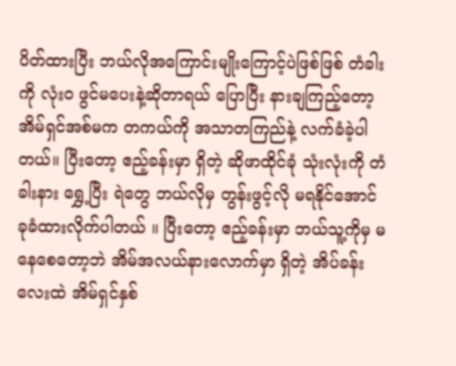ပိတ်ထားပြီး ဘယ်လိုအကြောင်းမျိုးကြောင့်ပဲဖြစ်ဖြစ် တံခါးကို လုံးဝ ဖွင်မပေးနဲ့ဆိုတာရယ် ပြောပြီး နားချကြည့်တော့ အိမ်ရှင်အစ်မက တကယ်ကို အသာတကြည်နဲ့ လက်ခံခဲ့ပါတယ်။ ပြီးတော့ ဧည့်ခန်းမှာ ရှိတဲ့ ဆိုဖာထိုင်ခုံ သုံးလုံးကို တံခါးနား ရွှေ့ပြီး ရဲတွေ ဘယ်လိုမှ တွန်းဖွင့်လို မရနိုင်အောင် ခုခံထားလိုက်ပါတယ် ။ ပြီးတော့ ဧည့်ခန်းမှာ ဘယ်သူ့ကိုမှ မနေစေတော့ဘဲ အိမ်အလယ်နားလောက်မှာ ရှိတဲ့ အိပ်ခန်းလေးထဲ အိမ်ရှင်နှစ်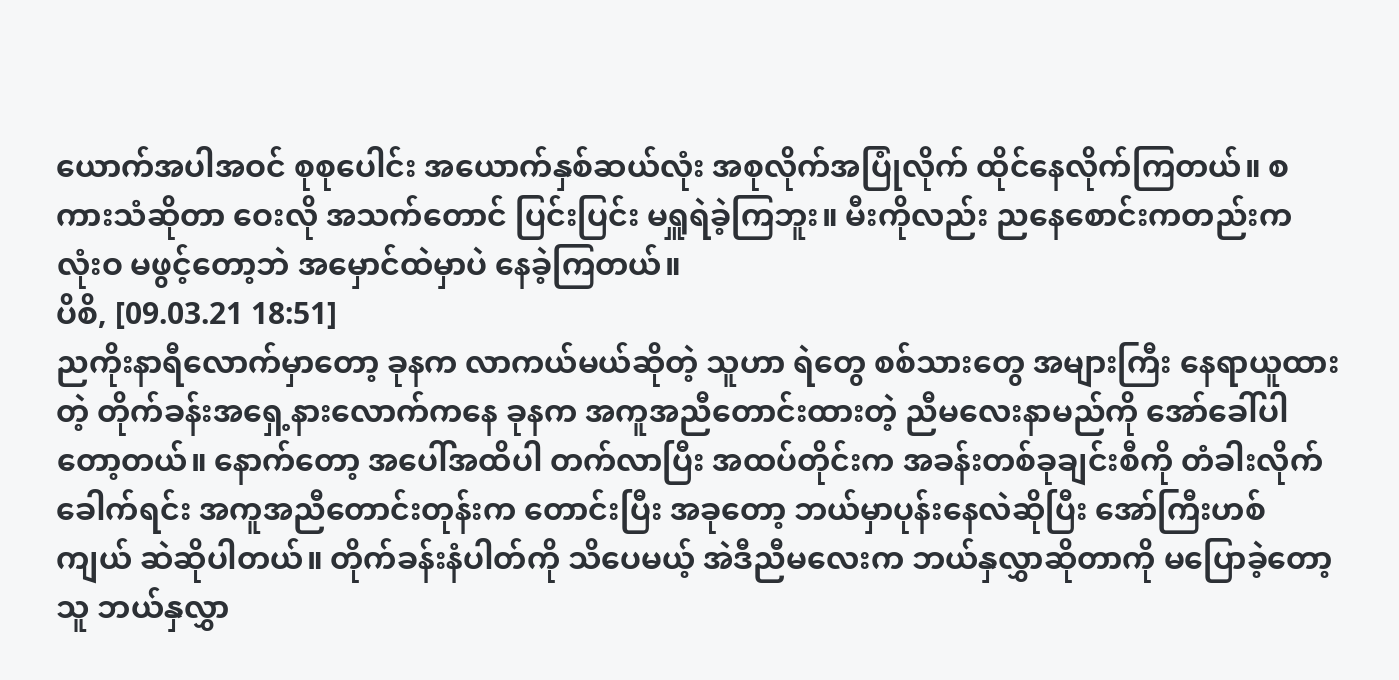ယောက်အပါအဝင် စုစုပေါင်း အယောက်နှစ်ဆယ်လုံး အစုလိုက်အပြုံလိုက် ထိုင်နေလိုက်ကြတယ်။ စကားသံဆိုတာ ဝေးလို အသက်တောင် ပြင်းပြင်း မရှူရဲခဲ့ကြဘူး။ မီးကိုလည်း ညနေစောင်းကတည်းက လုံးဝ မဖွင့်တော့ဘဲ အမှောင်ထဲမှာပဲ နေခဲ့ကြတယ်။
ပိစိ, [09.03.21 18:51]
ညကိုးနာရီလောက်မှာတော့ ခုနက လာကယ်မယ်ဆိုတဲ့ သူဟာ ရဲတွေ စစ်သားတွေ အများကြီး နေရာယူထားတဲ့ တိုက်ခန်းအရှေ့နားလောက်ကနေ ခုနက အကူအညီတောင်းထားတဲ့ ညီမလေးနာမည်ကို အော်ခေါ်ပါတော့တယ်။ နောက်တော့ အပေါ်အထိပါ တက်လာပြီး အထပ်တိုင်းက အခန်းတစ်ခုချင်းစီကို တံခါးလိုက်ခေါက်ရင်း အကူအညီတောင်းတုန်းက တောင်းပြီး အခုတော့ ဘယ်မှာပုန်းနေလဲဆိုပြီး အော်ကြီးဟစ်ကျယ် ဆဲဆိုပါတယ်။ တိုက်ခန်းနံပါတ်ကို သိပေမယ့် အဲဒီညီမလေးက ဘယ်နှလွှာဆိုတာကို မပြောခဲ့တော့ သူ ဘယ်နှလွှာ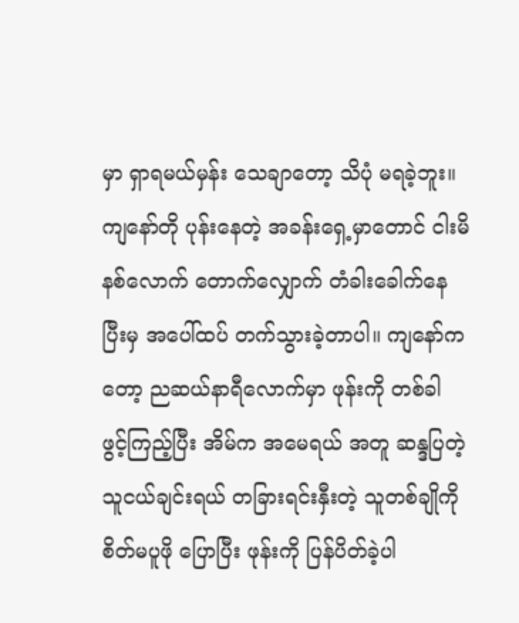မှာ ရှာရမယ်မှန်း သေချာတော့ သိပုံ မရခဲ့ဘူး။ ကျနော်တို ပုန်းနေတဲ့ အခန်းရှေ့မှာတောင် ငါးမိနစ်လောက် တောက်လျှောက် တံခါးခေါက်နေပြီးမှ အပေါ်ထပ် တက်သွားခဲ့တာပါ။ ကျနော်ကတော့ ညဆယ်နာရီလောက်မှာ ဖုန်းကို တစ်ခါ ဖွင့်ကြည့်ပြီး အိမ်က အမေရယ် အတူ ဆန္ဒပြတဲ့ သူငယ်ချင်းရယ် တခြားရင်းနှီးတဲ့ သူတစ်ချိုကို စိတ်မပူဖို ပြောပြီး ဖုန်းကို ပြန်ပိတ်ခဲ့ပါ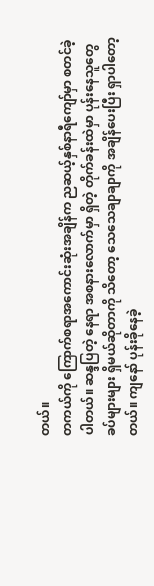တယ်။
တကယ်ကို ကြောက်စရာအကောင်းဆုံးအချိန်က ညဆယ့်နှစ်နာရီကျော်မှာ စတင်ခဲ့ပါတယ်။ ဆန္ဒပြတဲ့ နေရာ အစနားလောက်မှာ ရှိတဲ့ တိုက်ခန်းထဲမှာ ပုန်းနေသူတွေ ခပ်များများ ရှိမယ်ဆိုတာကို သိတော့ သေသေချာချာကို အချိန်ပေးပြီး ရှာပါတော့တယ်။ ကျနော် ပုန်းခိုနေခဲ့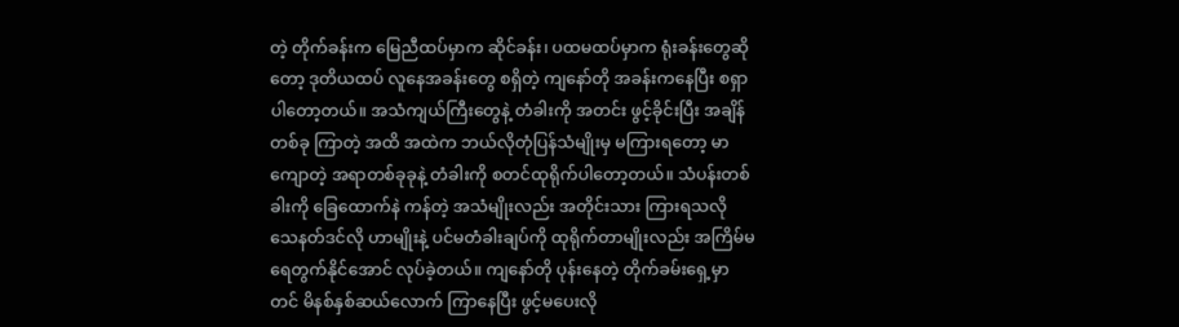တဲ့ တိုက်ခန်းက မြေညီထပ်မှာက ဆိုင်ခန်း၊ ပထမထပ်မှာက ရုံးခန်းတွေဆိုတော့ ဒုတိယထပ် လူနေအခန်းတွေ စရှိတဲ့ ကျနော်တို အခန်းကနေပြီး စရှာပါတော့တယ်။ အသံကျယ်ကြီးတွေနဲ့ တံခါးကို အတင်း ဖွင့်ခိုင်းပြီး အချိန်တစ်ခု ကြာတဲ့ အထိ အထဲက ဘယ်လိုတုံပြန်သံမျိုးမှ မကြားရတော့ မာကျောတဲ့ အရာတစ်ခုခုနဲ့ တံခါးကို စတင်ထုရိုက်ပါတော့တယ်။ သံပန်းတစ်ခါးကို ခြေထောက်နဲ ကန်တဲ့ အသံမျိုးလည်း အတိုင်းသား ကြားရသလို သေနတ်ဒင်လို ဟာမျိုးနဲ့ ပင်မတံခါးချပ်ကို ထုရိုက်တာမျိုးလည်း အကြိမ်မရေတွက်နိုင်အောင် လုပ်ခဲ့တယ်။ ကျနော်တို ပုန်းနေတဲ့ တိုက်ခမ်းရှေ့မှာတင် မိနစ်နှစ်ဆယ်လောက် ကြာနေပြီး ဖွင့်မပေးလို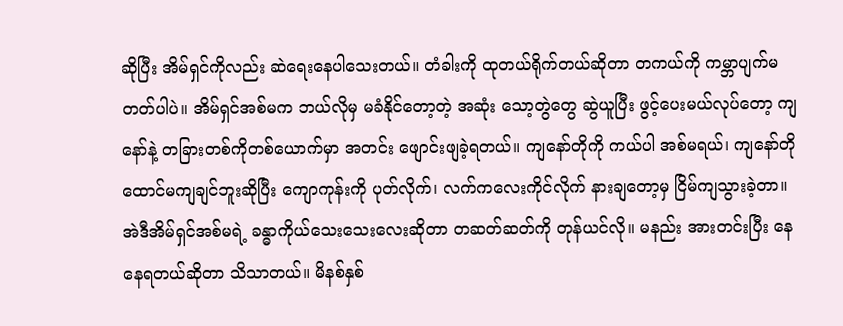ဆိုပြီး အိမ်ရှင်ကိုလည်း ဆဲရေးနေပါသေးတယ်။ တံခါးကို ထုတယ်ရိုက်တယ်ဆိုတာ တကယ်ကို ကမ္ဘာပျက်မတတ်ပါပဲ။ အိမ်ရှင်အစ်မက ဘယ်လိုမှ မခံနိုင်တော့တဲ့ အဆုံး သော့တွဲတွေ ဆွဲယူပြီး ဖွင့်ပေးမယ်လုပ်တော့ ကျနော်နဲ့ တခြားတစ်ကိုတစ်ယောက်မှာ အတင်း ဖျောင်းဖျခဲ့ရတယ်။ ကျနော်တိုကို ကယ်ပါ အစ်မရယ်၊ ကျနော်တို ထောင်မကျချင်ဘူးဆိုပြီး ကျောကုန်းကို ပုတ်လိုက်၊ လက်ကလေးကိုင်လိုက် နားချတော့မှ ငြိမ်ကျသွားခဲ့တာ။ အဲဒီအိမ်ရှင်အစ်မရဲ့ ခန္ဓာကိုယ်သေးသေးလေးဆိုတာ တဆတ်ဆတ်ကို တုန်ယင်လို။ မနည်း အားတင်းပြီး နေနေရတယ်ဆိုတာ သိသာတယ်။ မိနစ်နှစ်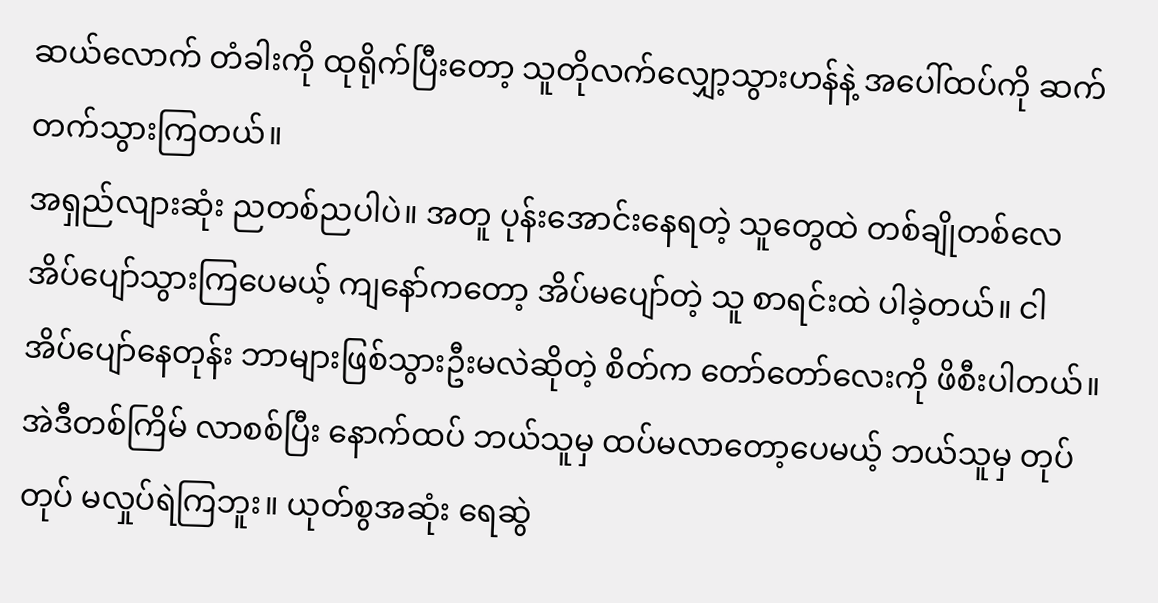ဆယ်လောက် တံခါးကို ထုရိုက်ပြီးတော့ သူတိုလက်လျှော့သွားဟန်နဲ့ အပေါ်ထပ်ကို ဆက်တက်သွားကြတယ်။
အရှည်လျားဆုံး ညတစ်ညပါပဲ။ အတူ ပုန်းအောင်းနေရတဲ့ သူတွေထဲ တစ်ချိုတစ်လေ အိပ်ပျော်သွားကြပေမယ့် ကျနော်ကတော့ အိပ်မပျော်တဲ့ သူ စာရင်းထဲ ပါခဲ့တယ်။ ငါ အိပ်ပျော်နေတုန်း ဘာများဖြစ်သွားဦးမလဲဆိုတဲ့ စိတ်က တော်တော်လေးကို ဖိစီးပါတယ်။ အဲဒီတစ်ကြိမ် လာစစ်ပြီး နောက်ထပ် ဘယ်သူမှ ထပ်မလာတော့ပေမယ့် ဘယ်သူမှ တုပ်တုပ် မလှုပ်ရဲကြဘူး။ ယုတ်စွအဆုံး ရေဆွဲ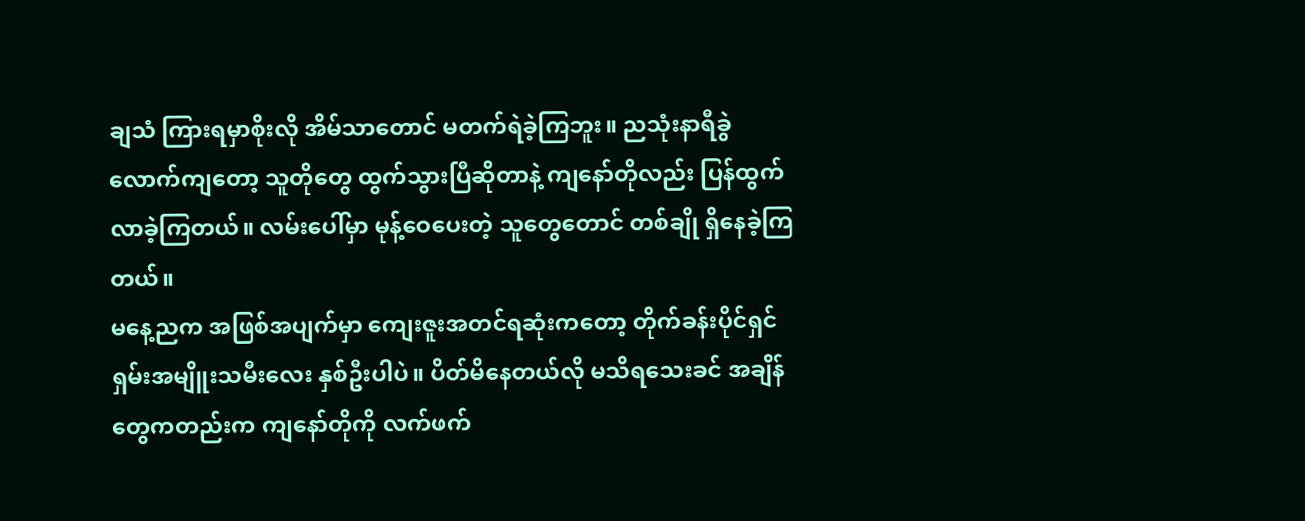ချသံ ကြားရမှာစိုးလို အိမ်သာတောင် မတက်ရဲခဲ့ကြဘူး။ ညသုံးနာရီခွဲလောက်ကျတော့ သူတိုတွေ ထွက်သွားပြီဆိုတာနဲ့ ကျနော်တိုလည်း ပြန်ထွက်လာခဲ့ကြတယ်။ လမ်းပေါ်မှာ မုန့်ဝေပေးတဲ့ သူတွေတောင် တစ်ချို ရှိနေခဲ့ကြတယ်။
မနေ့ညက အဖြစ်အပျက်မှာ ကျေးဇူးအတင်ရဆုံးကတော့ တိုက်ခန်းပိုင်ရှင် ရှမ်းအမျိူးသမီးလေး နှစ်ဦးပါပဲ။ ပိတ်မိနေတယ်လို မသိရသေးခင် အချိန်တွေကတည်းက ကျနော်တိုကို လက်ဖက်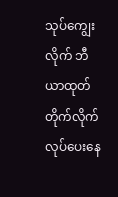သုပ်ကျွေးလိုက် ဘီယာထုတ်တိုက်လိုက် လုပ်ပေးနေ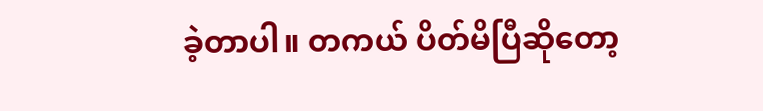ခဲ့တာပါ။ တကယ် ပိတ်မိပြီဆိုတော့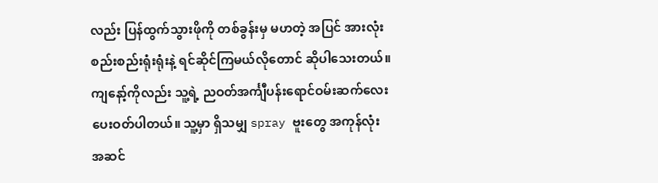လည်း ပြန်ထွက်သွားဖိုကို တစ်ခွန်းမှ မဟတဲ့ အပြင် အားလုံး စည်းစည်းရုံးရုံးနဲ့ ရင်ဆိုင်ကြမယ်လိုတောင် ဆိုပါသေးတယ်။ ကျနော့်ကိုလည်း သူ့ရဲ့ ညဝတ်အင်္ကျီပန်းရောင်ဝမ်းဆက်လေး ပေးဝတ်ပါတယ်။ သူ့မှာ ရှိသမျှ spray ဗူးတွေ အကုန်လုံး အဆင်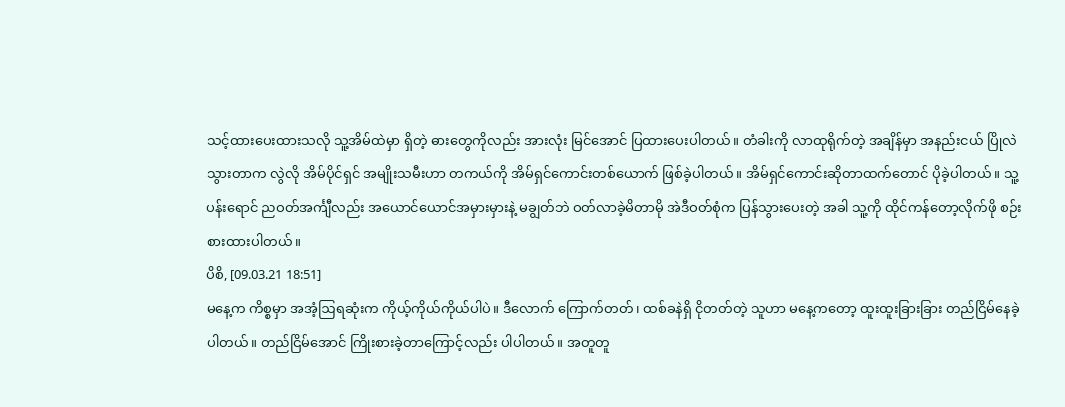သင့်ထားပေးထားသလို သူ့အိမ်ထဲမှာ ရှိတဲ့ ဓားတွေကိုလည်း အားလုံး မြင်အောင် ပြထားပေးပါတယ်။ တံခါးကို လာထုရိုက်တဲ့ အချိန်မှာ အနည်းငယ် ပြိုလဲသွားတာက လွဲလို အိမ်ပိုင်ရှင် အမျိုးသမီးဟာ တကယ်ကို အိမ်ရှင်ကောင်းတစ်ယောက် ဖြစ်ခဲ့ပါတယ်။ အိမ်ရှင်ကောင်းဆိုတာထက်တောင် ပိုခဲ့ပါတယ်။ သူ့ပန်းရောင် ညဝတ်အင်္ကျီလည်း အယောင်ယောင်အမှားမှားနဲ့ မချွတ်ဘဲ ဝတ်လာခဲ့မိတာမို အဲဒီဝတ်စုံက ပြန်သွားပေးတဲ့ အခါ သူ့ကို ထိုင်ကန်တော့လိုက်ဖို စဉ်းစားထားပါတယ်။
ပိစိ, [09.03.21 18:51]
မနေ့က ကိစ္စမှာ အအံ့ဩရဆုံးက ကိုယ့်ကိုယ်ကိုယ်ပါပဲ။ ဒီလောက် ကြောက်တတ်၊ ထစ်ခနဲရှိ ငိုတတ်တဲ့ သူဟာ မနေ့ကတော့ ထူးထူးခြားခြား တည်ငြိမ်နေခဲ့ပါတယ်။ တည်ငြိမ်အောင် ကြိုးစားခဲ့တာကြောင့်လည်း ပါပါတယ်။ အတူတူ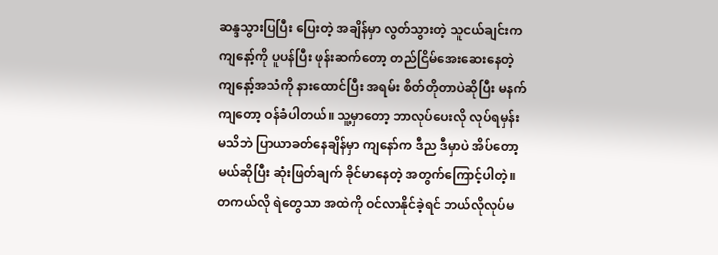ဆန္ဒသွားပြပြီး ပြေးတဲ့ အချိန်မှာ လွတ်သွားတဲ့ သူငယ်ချင်းက ကျနော့်ကို ပူပန်ပြီး ဖုန်းဆက်တော့ တည်ငြိမ်အေးဆေးနေတဲ့ ကျနော့်အသံကို နားထောင်ပြီး အရမ်း စိတ်တိုတာပဲဆိုပြီး မနက်ကျတော့ ဝန်ခံပါတယ်။ သူ့မှာတော့ ဘာလုပ်ပေးလို လုပ်ရမှန်း မသိဘဲ ပြာယာခတ်နေချိန်မှာ ကျနော်က ဒီည ဒီမှာပဲ အိပ်တော့မယ်ဆိုပြီး ဆုံးဖြတ်ချက် ခိုင်မာနေတဲ့ အတွက်ကြောင့်ပါတဲ့။ တကယ်လို ရဲတွေသာ အထဲကို ဝင်လာနိုင်ခဲ့ရင် ဘယ်လိုလုပ်မ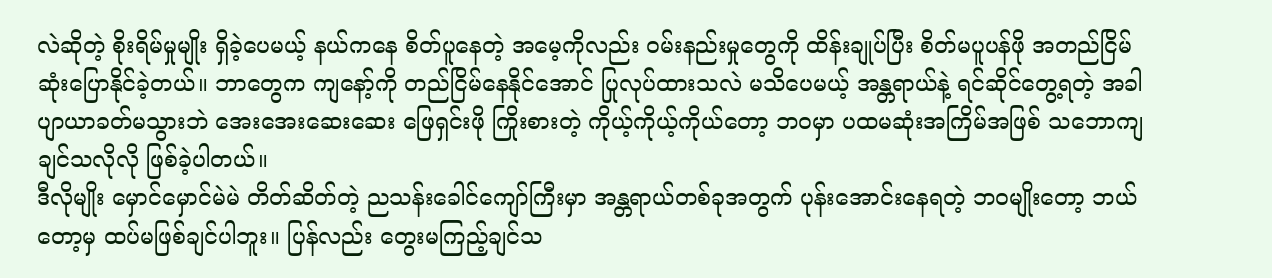လဲဆိုတဲ့ စိုးရိမ်မှုမျိုး ရှိခဲ့ပေမယ့် နယ်ကနေ စိတ်ပူနေတဲ့ အမေ့ကိုလည်း ဝမ်းနည်းမှုတွေကို ထိန်းချုပ်ပြီး စိတ်မပူပန်ဖို အတည်ငြိမ်ဆုံးပြောနိုင်ခဲ့တယ်။ ဘာတွေက ကျနော့်ကို တည်ငြိမ်နေနိုင်အောင် ပြုလုပ်ထားသလဲ မသိပေမယ့် အန္တရာယ်နဲ့ ရင်ဆိုင်တွေ့ရတဲ့ အခါ ပျာယာခတ်မသွားဘဲ အေးအေးဆေးဆေး ဖြေရှင်းဖို ကြိုးစားတဲ့ ကိုယ့်ကိုယ့်ကိုယ်တော့ ဘဝမှာ ပထမဆုံးအကြိမ်အဖြစ် သဘောကျချင်သလိုလို ဖြစ်ခဲ့ပါတယ်။
ဒီလိုမျိုး မှောင်မှောင်မဲမဲ တိတ်ဆိတ်တဲ့ ညသန်းခေါင်ကျော်ကြီးမှာ အန္တရာယ်တစ်ခုအတွက် ပုန်းအောင်းနေရတဲ့ ဘဝမျိုးတော့ ဘယ်တော့မှ ထပ်မဖြစ်ချင်ပါဘူး။ ပြန်လည်း တွေးမကြည့်ချင်သ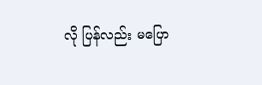လို ပြန်လည်း မပြော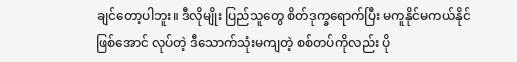ချင်တော့ပါဘူး။ ဒီလိုမျိုး ပြည်သူတွေ စိတ်ဒုက္ခရောက်ပြီး မကူနိုင်မကယ်နိုင် ဖြစ်အောင် လုပ်တဲ့ ဒီသောက်သုံးမကျတဲ့ စစ်တပ်ကိုလည်း ပို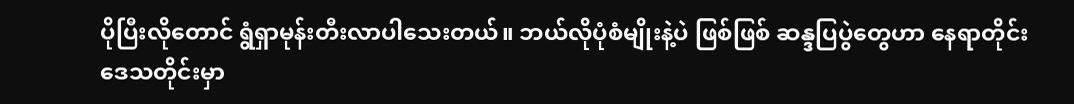ပိုပြီးလိုတောင် ရွံရှာမုန်းတီးလာပါသေးတယ်။ ဘယ်လိုပုံစံမျိုးနဲ့ပဲ ဖြစ်ဖြစ် ဆန္ဒပြပွဲတွေဟာ နေရာတိုင်း ဒေသတိုင်းမှာ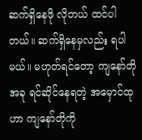ဆက်ရှိနေဖို လိုတယ် ထင်ပါတယ်။ ဆက်ရှိနေမှလည်း ရပါမယ်။ မဟုတ်ရင်တော့ ကျနော်တို အခု ရင်ဆိုင်နေရတဲ့ အမှောင်ထုဟာ ကျနော်တိုကို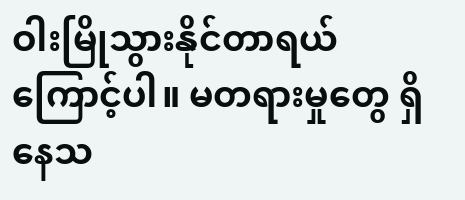ဝါးမြိုသွားနိုင်တာရယ်ကြောင့်ပါ။ မတရားမှုတွေ ရှိနေသ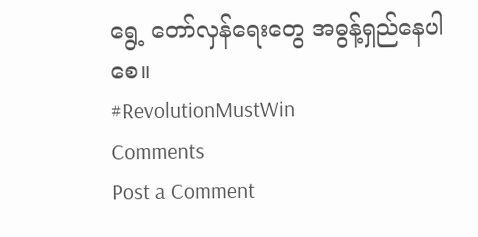ရွေ့ တော်လှန်ရေးတွေ အဓွန့်ရှည်နေပါစေ။
#RevolutionMustWin
Comments
Post a Comment